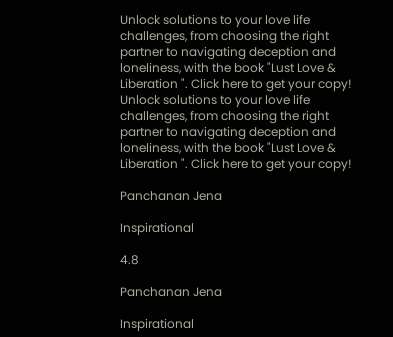Unlock solutions to your love life challenges, from choosing the right partner to navigating deception and loneliness, with the book "Lust Love & Liberation ". Click here to get your copy!
Unlock solutions to your love life challenges, from choosing the right partner to navigating deception and loneliness, with the book "Lust Love & Liberation ". Click here to get your copy!

Panchanan Jena

Inspirational

4.8

Panchanan Jena

Inspirational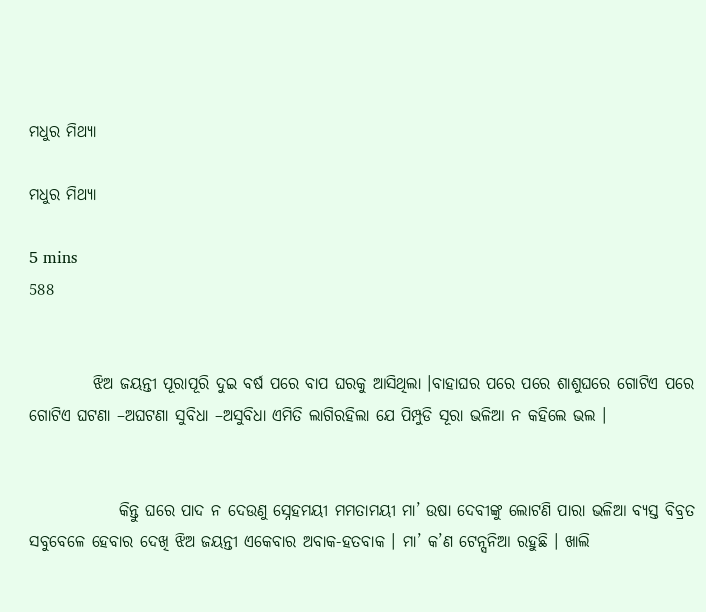ମଧୁର ମିଥ୍ୟା

ମଧୁର ମିଥ୍ୟା

5 mins
588


          ଝିଅ ଜୟନ୍ତୀ ପୂରାପୂରି ଦୁଇ ବର୍ଷ ପରେ ବାପ ଘରକୁ ଆସିଥିଲା ।ବାହାଘର ପରେ ପରେ ଶାଶୁଘରେ ଗୋଟିଏ ପରେ ଗୋଟିଏ ଘଟଣା –ଅଘଟଣା ସୁବିଧା –ଅସୁବିଧା ଏମିତି ଲାଗିରହିଲା ଯେ ପିମ୍ପୁଡି ସୂରା ଭଳିଆ ନ କହିଲେ ଭଲ ।


              କିନ୍ତୁ ଘରେ ପାଦ ନ ଦେଉଣୁ ସ୍ନେହମୟୀ ମମତାମୟୀ ମା’ ଉଷା ଦେବୀଙ୍କୁ ଲୋଟଣି ପାରା ଭଳିଆ ବ୍ୟସ୍ତ ବିବ୍ରତ ସବୁବେଳେ ହେବାର ଦେଖି ଝିଅ ଜୟନ୍ତୀ ଏକେବାର ଅବାକ-ହତବାକ । ମା’ କ’ଣ ଟେନ୍ସନିଆ ରହୁଛି । ଖାଲି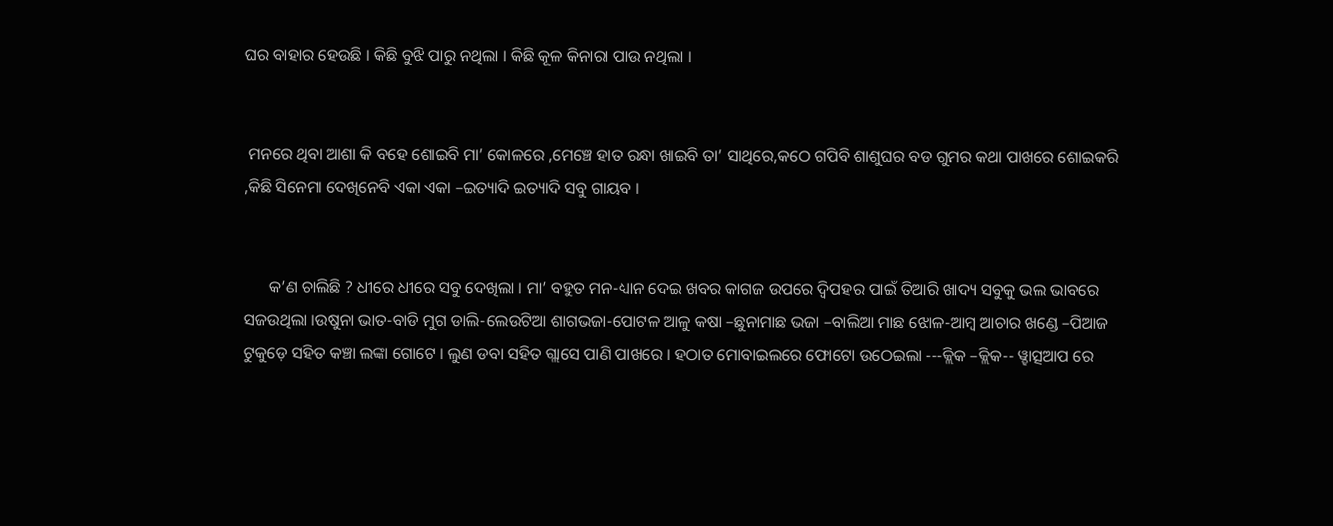ଘର ବାହାର ହେଉଛି । କିଛି ବୁଝି ପାରୁ ନଥିଲା । କିଛି କୂଳ କିନାରା ପାଉ ନଥିଲା ।


 ମନରେ ଥିବା ଆଶା କି ବହେ ଶୋଇବି ମା’ କୋଳରେ ,ମେଞ୍ଚେ ହାତ ରନ୍ଧା ଖାଇବି ତା’ ସାଥିରେ,କଠେ ଗପିବି ଶାଶୁଘର ବଡ ଗୁମର କଥା ପାଖରେ ଶୋଇକରି ,କିଛି ସିନେମା ଦେଖିନେବି ଏକା ଏକା –ଇତ୍ୟାଦି ଇତ୍ୟାଦି ସବୁ ଗାୟବ ।


      କ’ଣ ଚାଲିଛି ? ଧୀରେ ଧୀରେ ସବୁ ଦେଖିଲା । ମା’ ବହୁତ ମନ-ଧ୍ୟାନ ଦେଇ ଖବର କାଗଜ ଉପରେ ଦ୍ଵିପହର ପାଇଁ ତିଆରି ଖାଦ୍ୟ ସବୁକୁ ଭଲ ଭାବରେ ସଜଉଥିଲା ।ଉଷୁନା ଭାତ-ବାଡି ମୁଗ ଡାଲି-ଲେଉଟିଆ ଶାଗଭଜା-ପୋଟଳ ଆଳୁ କଷା –ଛୁନାମାଛ ଭଜା –ବାଲିଆ ମାଛ ଝୋଳ-ଆମ୍ବ ଆଚାର ଖଣ୍ଡେ –ପିଆଜ ଟୁକୁଡ଼େ ସହିତ କଞ୍ଚା ଲଙ୍କା ଗୋଟେ । ଲୁଣ ଡବା ସହିତ ଗ୍ଲାସେ ପାଣି ପାଖରେ । ହଠାତ ମୋବାଇଲରେ ଫୋଟୋ ଉଠେଇଲା ---କ୍ଲିକ –କ୍ଲିକ-- ୱ୍ହାତ୍ସଆପ ରେ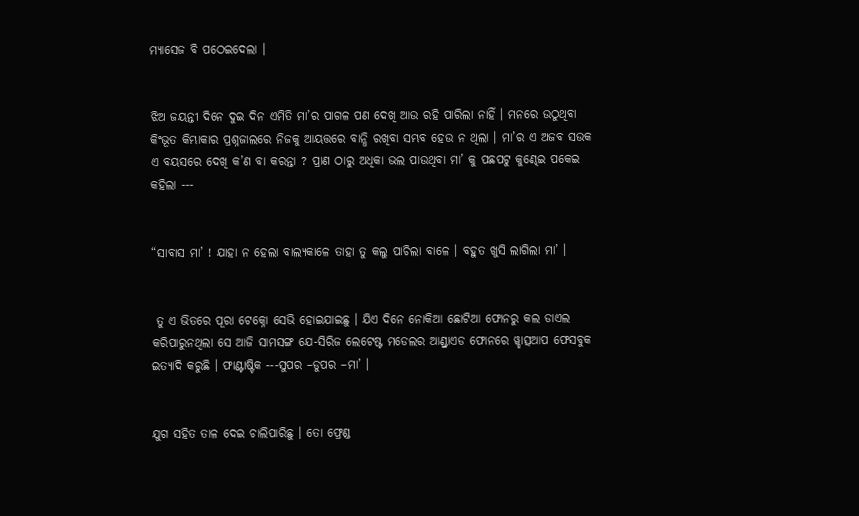ମ୍ୟାସେଜ ବି ପଠେଇଦେଲା ।


ଝିଅ ଜୟନ୍ତୀ ଦିନେ ଦୁଇ ଦିନ ଏମିତି ମା’ର ପାଗଳ ପଣ ଦେଖି ଆଉ ରହି ପାରିଲା ନାହିଁ । ମନରେ ଉଠୁଥିବା କିଂଭୂତ କିମ୍ଭାକାର ପ୍ରଶ୍ନଜାଲରେ ନିଜକୁ ଆୟତ୍ତରେ ବାନ୍ଧି ରଖିବା ସମ୍ଭବ ହେଉ ନ ଥିଲା । ମା’ର ଏ ଅଜବ ସଉକ ଏ ବୟସରେ ଦେଖି କ’ଣ ବା କରନ୍ତା ? ପ୍ରାଣ ଠାରୁ ଅଧିକା ଭଲ ପାଉଥିବା ମା’ କୁ ପଛପଟୁ କୁଣ୍ଢେଇ ପକେଇ କହିଲା ---


“ସାବାସ ମା’ ! ଯାହା ନ ହେଲା ବାଲ୍ୟକାଳେ ତାହା ତୁ କଲୁ ପାଚିଲା ବାଳେ । ବହୁତ ଖୁସି ଲାଗିଲା ମା’ ।


 ତୁ ଏ ଭିତରେ ପୂରା ଟେକ୍ନୋ ସେଭି ହୋଇଯାଇଛୁ । ଯିଏ ଦିନେ ନୋକିଆ ଛୋଟିଆ ଫୋନରୁ କଲ ଡାଏଲ କରିପାରୁନଥିଲା ସେ ଆଜି ସାମସଙ୍ଗ ଯେ-ସିରିଜ ଲେଟେଷ୍ଟ ମଡେଲର ଆଣ୍ଡ୍ରାଏଡ ଫୋନରେ ୱ୍ହାତ୍ସଆପ ଫେସବୁକ ଇତ୍ୟାଦି କରୁଛି । ଫାଣ୍ଟାଷ୍ଟିକ ---ସୁପର –ଡୁପର –ମା’ ।


ଯୁଗ ସହିତ ତାଳ ଦେଇ ଚାଲିପାରିଛୁ । ତୋ ଫ୍ରେଣ୍ଡ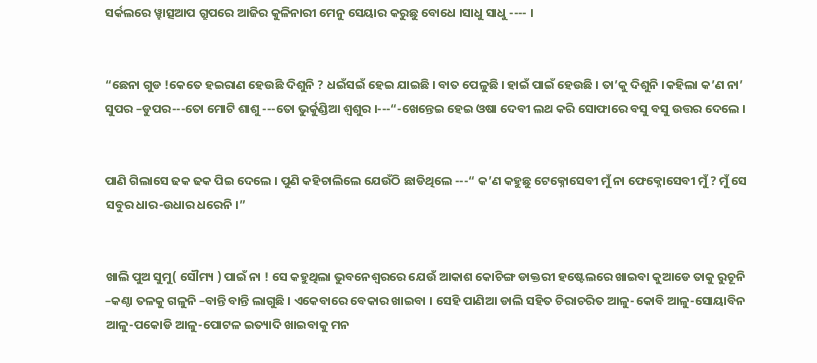ସର୍କଲରେ ୱ୍ହାତ୍ସଆପ ଗ୍ରୁପରେ ଆଜିର କୁଳିନାରୀ ମେନୁ ସେୟାର କରୁଛୁ ବୋଧେ ।ସାଧୁ ସାଧୁ ---- ।


“ଛେନା ଗୁଡ !କେତେ ହଇରାଣ ହେଉଛି ଦିଶୁନି ? ଧଇଁସଇଁ ହେଇ ଯାଇଛି । ବାତ ପେଳୁଛି । ହାଇଁ ପାଇଁ ହେଉଛି । ତା’କୁ ଦିଶୁନି ।କହିଲା କ’ଣ ନା’ ସୁପର –ଡୁପର---ତୋ ମୋଟି ଶାଶୁ ---ତୋ ଭୁର୍କୁଣ୍ଡିଆ ଶ୍ଵଶୁର ।---“-ଖେନ୍ତେଇ ହେଇ ଓଷା ଦେବୀ ଲଥ କରି ସୋଫାରେ ବସୁ ବସୁ ଉତ୍ତର ଦେଲେ ।


ପାଣି ଗିଲାସେ ଢକ ଢକ ପିଇ ଦେଲେ । ପୁଣି କହିଚାଲିଲେ ଯେଉଁଠି ଛାଡିଥିଲେ ---“ କ’ଣ କହୁଛୁ ଟେକ୍ନୋସେବୀ ମୁଁ ନା ଫେକ୍ନୋସେବୀ ମୁଁ ? ମୁଁ ସେ ସବୁର ଧାର-ଉଧାର ଧରେନି ।”


ଖାଲି ପୁଅ ସୁମୁ( ସୌମ୍ୟ ) ପାଇଁ ନା ! ସେ କହୁଥିଲା ଭୁବନେଶ୍ଵରରେ ଯେଉଁ ଆକାଶ କୋଚିଙ୍ଗ ଡାକ୍ତରୀ ହଷ୍ଟେଲରେ ଖାଇବା କୁଆଡେ ତାକୁ ରୁଚୂନି –କଣ୍ଠା ତଳକୁ ଗଳୁନି –ବାନ୍ତି ବାନ୍ତି ଲାଗୁଛି । ଏକେବାରେ ବେକାର ଖାଇବା । ସେହି ପାଣିଆ ଡାଲି ସହିତ ଚିରାଚରିତ ଆଳୁ-କୋବି ଆଳୁ-ସୋୟାବିନ ଆଳୁ-ପକୋଡି ଆଳୁ-ପୋଟଳ ଇତ୍ୟାଦି ଖାଇବାକୁ ମନ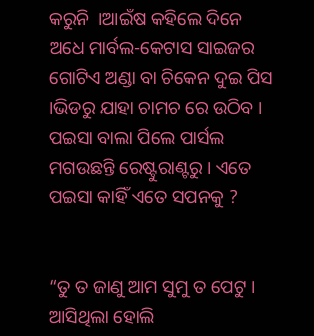କରୁନି  ।ଆଇଁଷ କହିଲେ ଦିନେ ଅଧେ ମାର୍ବଲ-କେଟାସ ସାଇଜର ଗୋଟିଏ ଅଣ୍ଡା ବା ଚିକେନ ଦୁଇ ପିସ ।ଭିଡରୁ ଯାହା ଚାମଚ ରେ ଉଠିବ । ପଇସା ବାଲା ପିଲେ ପାର୍ସଲ ମଗଉଛନ୍ତି ରେଷ୍ଟୁରାଣ୍ଟରୁ । ଏତେ ପଇସା କାହିଁ ଏତେ ସପନକୁ ?


“ତୁ ତ ଜାଣୁ ଆମ ସୁମୁ ତ ପେଟୁ । ଆସିଥିଲା ହୋଲି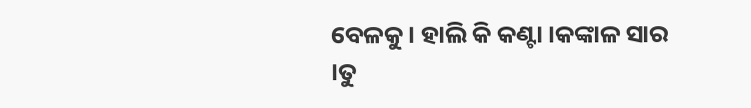ବେଳକୁ । ହାଲି କି କଣ୍ଟା ।କଙ୍କାଳ ସାର ।ତୁ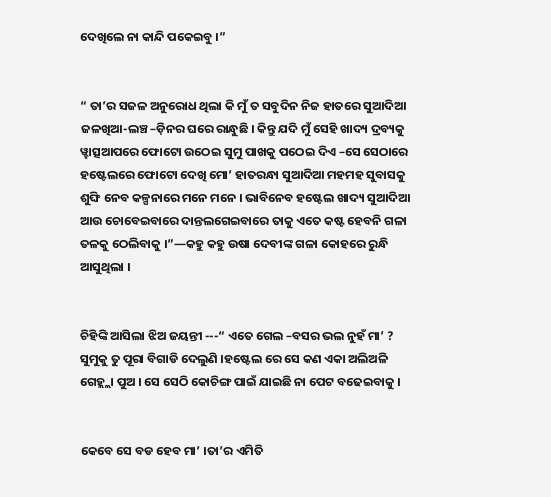ଦେଖିଲେ ନା କାନ୍ଦି ପକେଇବୁ ।”


“ ତା’ର ସଜଳ ଅନୁରୋଧ ଥିଲା କି ମୁଁ ତ ସବୁଦିନ ନିଜ ହାତରେ ସୁଆଦିଆ ଜଳଖିଆ-ଲଞ୍ଚ –ଡ଼ିନର ଘରେ ରାନ୍ଧୁଛି । କିନ୍ତୁ ଯଦି ମୁଁ ସେହି ଖାଦ୍ୟ ଦ୍ରବ୍ୟକୁ ୱ୍ହାତ୍ସଆପରେ ଫୋଟୋ ଉଠେଇ ସୁମୁ ପାଖକୁ ପଠେଇ ଦିଏ –ସେ ସେଠାରେ ହଷ୍ଟେଲରେ ଫୋଟୋ ଦେଖି ମୋ’ ହାତରନ୍ଧା ସୁଆଦିଆ ମହମହ ସୁବାସକୁ ଶୁଙ୍ଘି ନେବ କଳ୍ପନାରେ ମନେ ମନେ । ଭାବିନେବ ହଷ୍ଟେଲ ଖାଦ୍ୟ ସୁଆଦିଆ ଆଉ ଚୋବେଇବାରେ ଦାନ୍ତଲଗେଇବାରେ ତାକୁ ଏତେ କଷ୍ଟ ହେବନି ଗଳା ତଳକୁ ଠେଲିବାକୁ ।”—କହୁ କହୁ ଉଷା ଦେବୀଙ୍କ ଗଳା କୋହରେ ରୁନ୍ଧି ଆସୁଥିଲା ।


ଚିହିଙ୍କି ଆସିଲା ଝିଅ ଜୟନ୍ତୀ ---“ ଏତେ ଗେଲ –ବସର ଭଲ ନୁହଁ ମା’ ? ସୁମୁକୁ ତୁ ପୂରା ବିଗାଡି ଦେଲୁଣି ।ହଷ୍ଟେଲ ରେ ସେ କଣ ଏକା ଅଲିଅଳି ଗେହ୍ଲ୍ଲା ପୁଅ । ସେ ସେଠି କୋଚିଙ୍ଗ ପାଇଁ ଯାଇଛି ନା ପେଟ ବଢେଇବାକୁ ।


କେବେ ସେ ବଡ ହେବ ମା’ ।ତା’ର ଏମିତି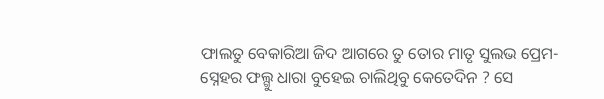ଫାଲତୁ ବେକାରିଆ ଜିଦ ଆଗରେ ତୁ ତୋର ମାତୃ ସୁଲଭ ପ୍ରେମ-ସ୍ନେହର ଫଲ୍ଗୁ ଧାରା ବୁହେଇ ଚାଲିଥିବୁ କେତେଦିନ ? ସେ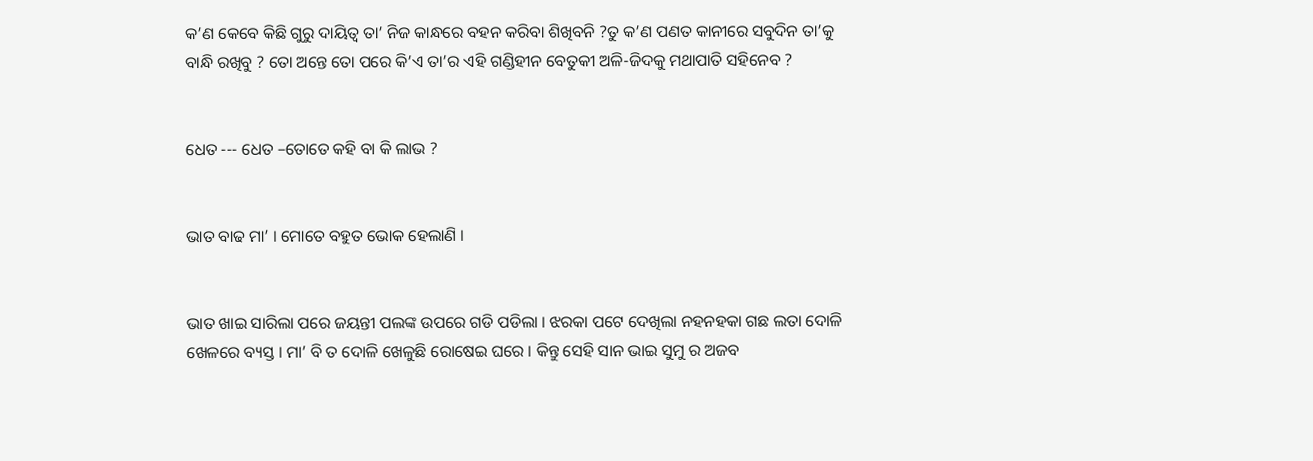କ’ଣ କେବେ କିଛି ଗୁରୁ ଦାୟିତ୍ଵ ତା’ ନିଜ କାନ୍ଧରେ ବହନ କରିବା ଶିଖିବନି ?ତୁ କ’ଣ ପଣତ କାନୀରେ ସବୁଦିନ ତା’କୁ ବାନ୍ଧି ରଖିବୁ ? ତୋ ଅନ୍ତେ ତୋ ପରେ କି’ଏ ତା’ର ଏହି ଗଣ୍ଡିହୀନ ବେତୁକୀ ଅଳି-ଜିଦକୁ ମଥାପାତି ସହିନେବ ?


ଧେତ --- ଧେତ –ତୋତେ କହି ବା କି ଲାଭ ?


ଭାତ ବାଢ ମା’ । ମୋତେ ବହୁତ ଭୋକ ହେଲାଣି ।


ଭାତ ଖାଇ ସାରିଲା ପରେ ଜୟନ୍ତୀ ପଲଙ୍କ ଉପରେ ଗଡି ପଡିଲା । ଝରକା ପଟେ ଦେଖିଲା ନହନହକା ଗଛ ଲତା ଦୋଳି ଖେଳରେ ବ୍ୟସ୍ତ । ମା’ ବି ତ ଦୋଳି ଖେଳୁଛି ରୋଷେଇ ଘରେ । କିନ୍ତୁ ସେହି ସାନ ଭାଇ ସୁମୁ ର ଅଜବ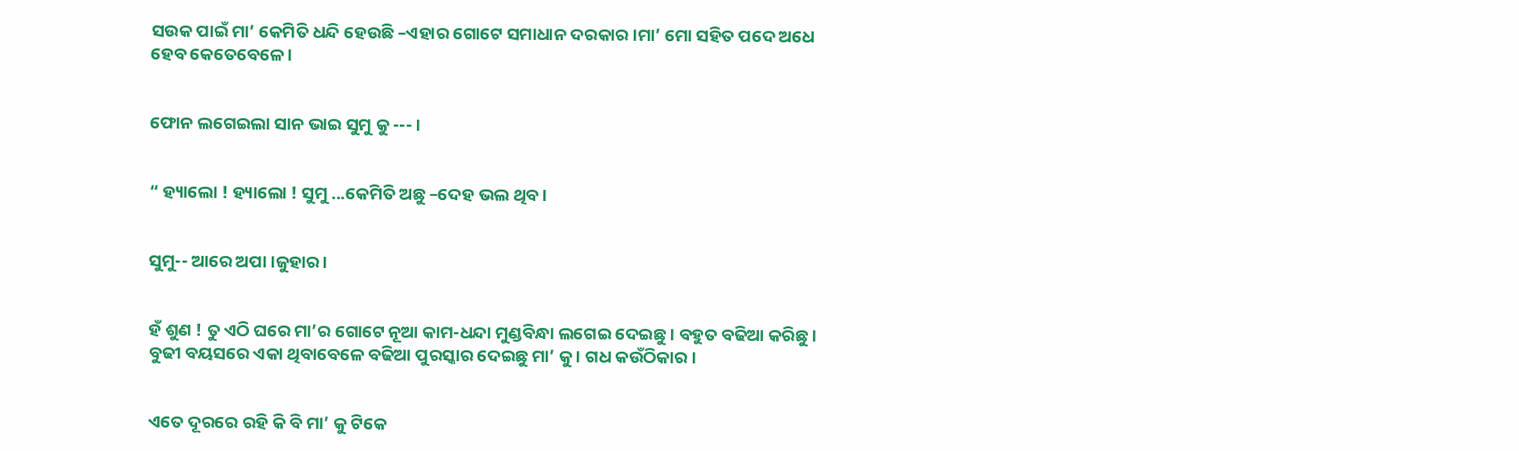ସଉକ ପାଇଁ ମା’ କେମିତି ଧନ୍ଦି ହେଉଛି –ଏହାର ଗୋଟେ ସମାଧାନ ଦରକାର ।ମା’ ମୋ ସହିତ ପଦେ ଅଧେ ହେବ କେତେବେଳେ ।


ଫୋନ ଲଗେଇଲା ସାନ ଭାଇ ସୁମୁ କୁ --- ।


“ ହ୍ୟାଲୋ ! ହ୍ୟାଲୋ ! ସୁମୁ ...କେମିତି ଅଛୁ –ଦେହ ଭଲ ଥିବ ।


ସୁମୁ-- ଆରେ ଅପା ।ଜୁହାର ।


ହଁ ଶୁଣ ! ତୁ ଏଠି ଘରେ ମା’ର ଗୋଟେ ନୂଆ କାମ-ଧନ୍ଦା ମୁଣ୍ଡବିନ୍ଧା ଲଗେଇ ଦେଇଛୁ । ବହୁତ ବଢିଆ କରିଛୁ । ବୁଢୀ ବୟସରେ ଏକା ଥିବାବେଳେ ବଢିଆ ପୁରସ୍କାର ଦେଇଛୁ ମା’ କୁ । ଗଧ କଉଁଠିକାର ।


ଏତେ ଦୂରରେ ରହି କି ବି ମା’ କୁ ଟିକେ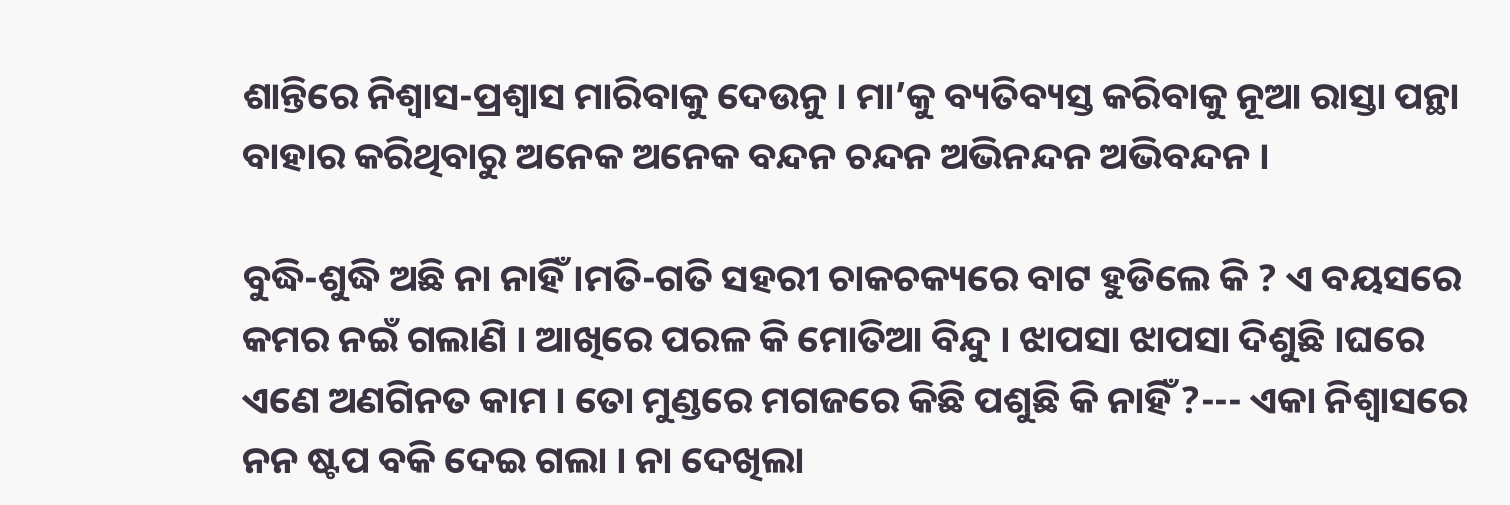ଶାନ୍ତିରେ ନିଶ୍ଵାସ-ପ୍ରଶ୍ଵାସ ମାରିବାକୁ ଦେଉନୁ । ମା’କୁ ବ୍ୟତିବ୍ୟସ୍ତ କରିବାକୁ ନୂଆ ରାସ୍ତା ପନ୍ଥା ବାହାର କରିଥିବାରୁ ଅନେକ ଅନେକ ବନ୍ଦନ ଚନ୍ଦନ ଅଭିନନ୍ଦନ ଅଭିବନ୍ଦନ ।

ବୁଦ୍ଧି-ଶୁଦ୍ଧି ଅଛି ନା ନାହିଁ ।ମତି-ଗତି ସହରୀ ଚାକଚକ୍ୟରେ ବାଟ ହୁଡିଲେ କି ? ଏ ବୟସରେ କମର ନଇଁ ଗଲାଣି । ଆଖିରେ ପରଳ କି ମୋତିଆ ବିନ୍ଦୁ । ଝାପସା ଝାପସା ଦିଶୁଛି ।ଘରେ ଏଣେ ଅଣଗିନତ କାମ । ତୋ ମୁଣ୍ଡରେ ମଗଜରେ କିଛି ପଶୁଛି କି ନାହିଁ ?--- ଏକା ନିଶ୍ଵାସରେ ନନ ଷ୍ଟପ ବକି ଦେଇ ଗଲା । ନା ଦେଖିଲା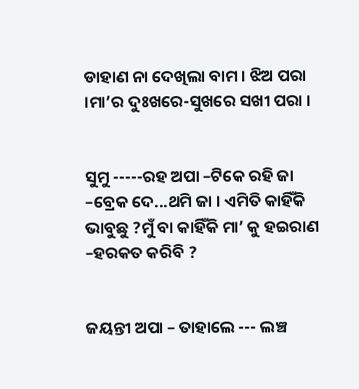ଡାହାଣ ନା ଦେଖିଲା ବାମ । ଝିଅ ପରା ।ମା’ର ଦୁଃଖରେ-ସୁଖରେ ସଖୀ ପରା ।


ସୁମୁ -----ରହ ଅପା –ଟିକେ ରହି ଜା –ବ୍ରେକ ଦେ...ଥମି ଜା । ଏମିତି କାହିଁକି ଭାବୁଛୁ ?ମୁଁ ବା କାହିଁକି ମା’ କୁ ହଇରାଣ –ହରକତ କରିବି ?


ଜୟନ୍ତୀ ଅପା – ତାହାଲେ --- ଲଞ୍ଚ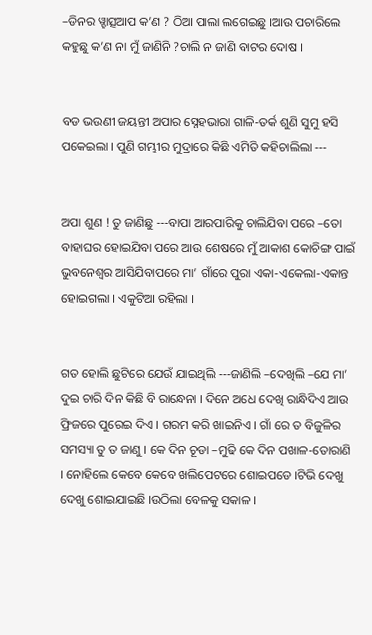–ଡିନର ୱ୍ହାତ୍ସଆପ କ’ଣ ? ଠିଆ ପାଲା ଲଗେଇଛୁ ।ଆଉ ପଚାରିଲେ କହୁଛୁ କ’ଣ ନା ମୁଁ ଜାଣିନି ?ଚାଲି ନ ଜାଣି ବାଟର ଦୋଷ ।


ବଡ ଭଉଣୀ ଜୟନ୍ତୀ ଅପାର ସ୍ନେହଭାରା ଗାଳି-ତର୍କ ଶୁଣି ସୁମୁ ହସି ପକେଇଲା । ପୁଣି ଗମ୍ଭୀର ମୁଦ୍ରାରେ କିଛି ଏମିତି କହିଚାଲିଲା ---


ଅପା ଶୁଣ ! ତୁ ଜାଣିଛୁ ---ବାପା ଆରପାରିକୁ ଚାଲିଯିବା ପରେ –ତୋ ବାହାଘର ହୋଇଯିବା ପରେ ଆଉ ଶେଷରେ ମୁଁ ଆକାଶ କୋଚିଙ୍ଗ ପାଇଁ ଭୁବନେଶ୍ବର ଆସିଯିବାପରେ ମା’ ଗାଁରେ ପୁରା ଏକା-ଏକେଲା-ଏକାନ୍ତ ହୋଇଗଲା । ଏକୁଟିଆ ରହିଲା ।


ଗତ ହୋଲି ଛୁଟିରେ ଯେଉଁ ଯାଇଥିଲି ---ଜାଣିଲି –ଦେଖିଲି –ଯେ ମା’ ଦୁଇ ଚାରି ଦିନ କିଛି ବି ରାନ୍ଧେନା । ଦିନେ ଅଧେ ଦେଖି ରାନ୍ଧିଦିଏ ଆଉ ଫ୍ରିଜରେ ପୁରେଇ ଦିଏ । ଗରମ କରି ଖାଇନିଏ । ଗାଁ ରେ ତ ବିଜୁଳିର ସମସ୍ୟା ତୁ ତ ଜାଣୁ । କେ ଦିନ ଚୂଡା –ମୁଢି କେ ଦିନ ପଖାଳ-ତୋରାଣି । ନୋହିଲେ କେବେ କେବେ ଖଲିପେଟରେ ଶୋଇପଡେ ।ଟିଭି ଦେଖୁ ଦେଖୁ ଶୋଇଯାଇଛି ।ଉଠିଲା ବେଳକୁ ସକାଳ ।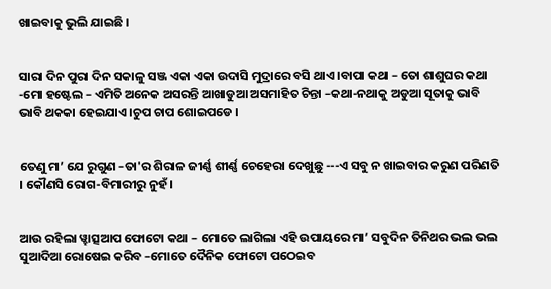ଖାଇବାକୁ ଭୁଲି ଯାଇଛି ।


ସାରା ଦିନ ପୁରା ଦିନ ସକାଳୁ ସଞ୍ଜ ଏକା ଏକା ଉଦାସି ମୁଦ୍ରାରେ ବସି ଥାଏ ।ବାପା କଥା – ତୋ ଶାଶୁଘର କଥା -ମୋ ହଷ୍ଟେଲ – ଏମିତି ଅନେକ ଅସରନ୍ତି ଆଖାଡୁଆ ଅସମାହିତ ଚିନ୍ତା –କଥା-ନଥାକୁ ଅଡୁଆ ସୂତାକୁ ଭାବି ଭାବି ଥକକା ହେଇଯାଏ ।ଚୁପ ଚାପ ଶୋଇପଡେ ।


ତେଣୁ ମା’ ଯେ ରୁଗୁଣ –ତା'ର ଶିରାଳ ଜୀର୍ଣ୍ଣ ଶୀର୍ଣ୍ଣ ଚେହେରା ଦେଖୁଛୁ ---ଏ ସବୁ ନ ଖାଇବାର କରୁଣ ପରିଣତି । କୌଣସି ରୋଗ-ବିମାରୀରୁ ନୁହଁ ।


ଆଉ ରହିଲା ୱ୍ହାତ୍ସଆପ ଫୋଟୋ କଥା – ମୋତେ ଲାଗିଲା ଏହି ଉପାୟରେ ମା’ ସବୁଦିନ ତିନିଥର ଭଲ ଭଲ ସୁଆଦିଆ ରୋଷେଇ କରିବ –ମୋତେ ଦୈନିକ ଫୋଟୋ ପଠେଇବ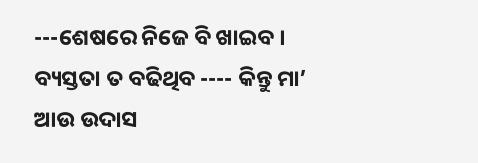---ଶେଷରେ ନିଜେ ବି ଖାଇବ । ବ୍ୟସ୍ତତା ତ ବଢିଥିବ ---- କିନ୍ତୁ ମା’ ଆଉ ଉଦାସ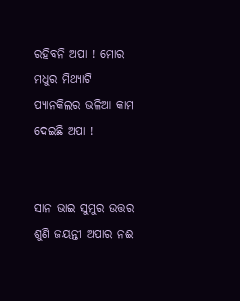ରହିବନି ଅପା ! ମୋର ମଧୁର ମିଥ୍ୟାଟି ପ୍ୟାନକିଲର ଭଳିଆ କାମ ଦେଇଛି ଅପା !


ସାନ ଭାଇ ସୁମୁର ଉତ୍ତର ଶୁଣି ଜୟନ୍ତୀ ଅପାର ନଈ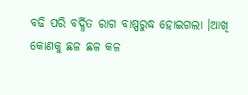ବଢି ପରି ବର୍ଦ୍ଧିତ ରାଗ ବାଷ୍ପରୁଦ୍ଧ ହୋଇଗଲା ।ଆଖି କୋଣକୁ ଛଳ ଛଳ କଳ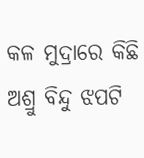କଳ ମୁଦ୍ରାରେ କିଛି ଅଶ୍ରୁ ବିନ୍ଦୁ ଝପଟି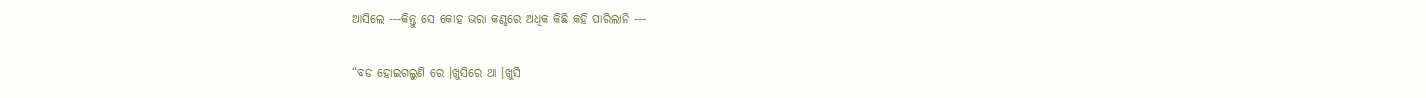ଆସିଲେ ---କିନ୍ତୁ ସେ କୋହ ଭରା କଣ୍ଠରେ ଅଧିକ କିଛି କହି ପାରିଲାନି ---


“ବଡ ହୋଇଗଲୁଣି ରେ ।ଖୁସିରେ ଥା ।ଖୁସି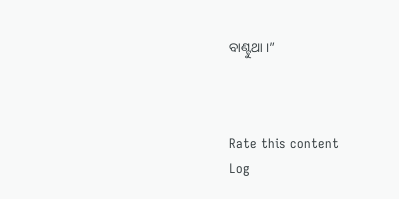ବାଣ୍ଟୁଥା ।”



Rate this content
Log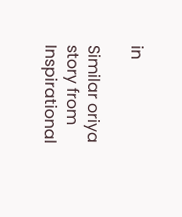in

Similar oriya story from Inspirational